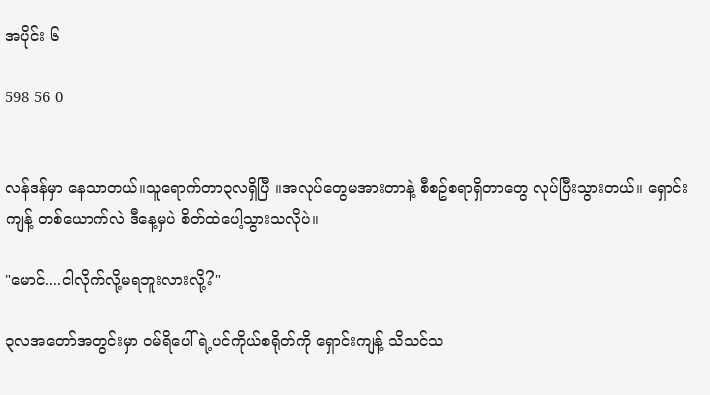အပိုင်း ၆

598 56 0


လန်ဒန်မှာ နေသာတယ်။သူရောက်တာ၃လရှိပြီ ။အလုပ်တွေမအားတာနဲ့ စီစဥ်စရာရှိတာတွေ လုပ်ပြီးသွားတယ်။ ရှောင်းကျန့် တစ်ယောက်လဲ ဒီနေ့မှပဲ စိတ်ထဲပေါ့သွားသလိုပဲ။

"မောင်....ငါလိုက်လို့မရဘူးလားလို့?"

၃လအတော်အတွင်းမှာ ဝမ်ရိပေါ်ရဲ့ပင်ကိုယ်စရိုတ်ကို ရှောင်းကျန့် သိသင်သ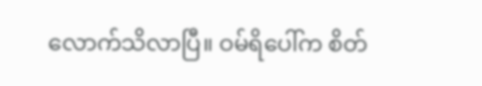လောက်သိလာပြီ။ ဝမ်ရိပေါ်က စိတ်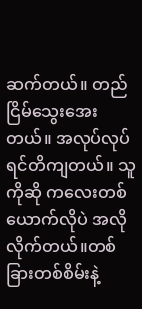ဆက်တယ်။ တည်ငြိမ်သွေးအေးတယ်။ အလုပ်လုပ်ရင်တိကျတယ်။ သူကိုဆို ကလေးတစ်ယောက်လိုပဲ အလိုလိုက်တယ်။တစ်ခြားတစ်စိမ်းနဲ့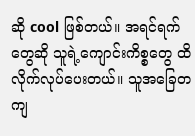ဆို cool ဖြစ်တယ်။ အရင်ရက်တွေဆို သူရဲ့ကျောင်းကိစ္စတွေ ထိလိုက်လုပ်ပေးတယ်။ သူအခြေတကျ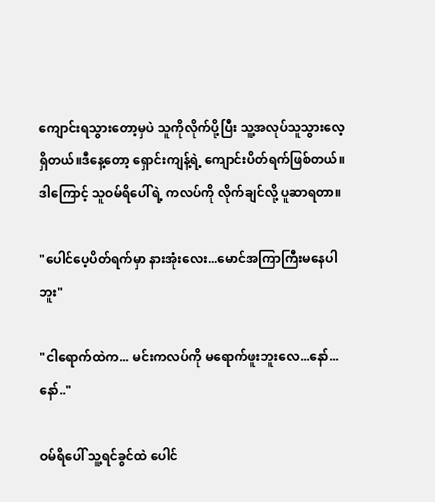ကျောင်းရသွားတော့မှပဲ သူကိုလိုက်ပို့ပြီး သူ့အလုပ်သူသွားလေ့ရှိတယ်။ဒီနေ့တော့ ရှောင်းကျန့်ရဲ့ ကျောင်းပိတ်ရက်ဖြစ်တယ်။ ဒါကြောင့် သူဝမ်ရိပေါ်ရဲ့ ကလပ်ကို လိုက်ချင်လို့ ပူဆာရတာ။

"ပေါင်ပေ့ပိတ်ရက်မှာ နားအုံးလေး...မောင်အကြာကြီးမနေပါဘူး"

"ငါရောက်ထဲက... မင်းကလပ်ကို မရောက်ဖူးဘူးလေ...နော်...နော်.."

ဝမ်ရိပေါ် သူ့ရင်ခွင်ထဲ ပေါင်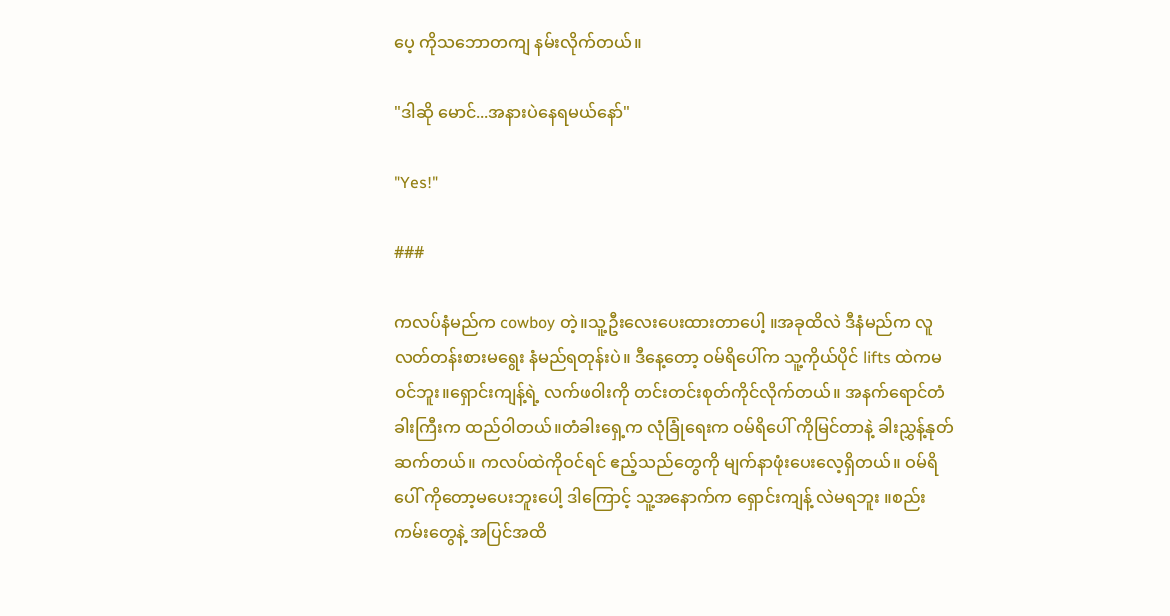ပေ့ ကိုသဘောတကျ နမ်းလိုက်တယ်။

"ဒါဆို မောင်...အနားပဲနေရမယ်နော်"

"Yes!"

###

ကလပ်နံမည်က cowboy တဲ့။သူ့ဦးလေးပေးထားတာပေါ့ ။အခုထိလဲ ဒီနံမည်က လူလတ်တန်းစားမရွေး နံမည်ရတုန်းပဲ။ ဒီနေ့တော့ ဝမ်ရိပေါ်က သူ့ကိုယ်ပိုင် lifts ထဲကမဝင်ဘူး။ရှောင်းကျန့်ရဲ့ လက်ဖဝါးကို တင်းတင်းစုတ်ကိုင်လိုက်တယ်။ အနက်ရောင်တံခါးကြီးက ထည်ဝါတယ်။တံခါးရှေ့က လုံခြုံရေးက ဝမ်ရိပေါ် ကိုမြင်တာနဲ့ ခါးညွှန့်နုတ်ဆက်တယ်။ ကလပ်ထဲကိုဝင်ရင် ဧည့်သည်တွေကို မျက်နာဖုံးပေးလေ့ရှိတယ်။ ဝမ်ရိပေါ် ကိုတော့မပေးဘူးပေါ့ ဒါကြောင့် သူ့အနောက်က ရှောင်းကျန့် လဲမရဘူး ။စည်းကမ်းတွေနဲ့ အပြင်အထိ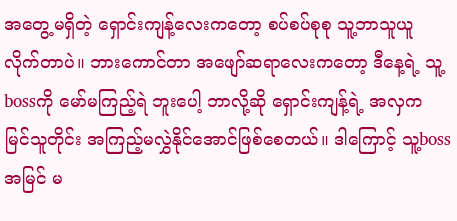အတွေ့မရှိတဲ့ ရှောင်းကျန့်လေးကတော့ စပ်စပ်စုစု သူ့ဘာသူယူ လိုက်တာပဲ။ ဘားကောင်တာ အဖျော်ဆရာလေးကတော့ ဒီနေ့ရဲ့ သူ့bossကို မော်မကြည့်ရဲ ဘူးပေါ့ ဘာလို့ဆို ရှောင်းကျန့်ရဲ့ အလှက မြင်သူတိုင်း အကြည့်မလွှဲနိုင်အောင်ဖြစ်စေတယ်။ ဒါကြောင့် သူ့bossအမြင် မ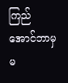ကြည်အောင်ဘာမှ မ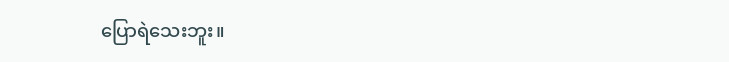ပြောရဲသေးဘူး။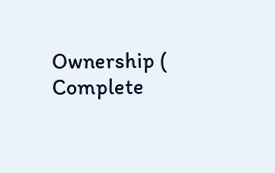Ownership ( Complete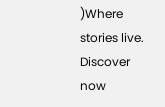)Where stories live. Discover now